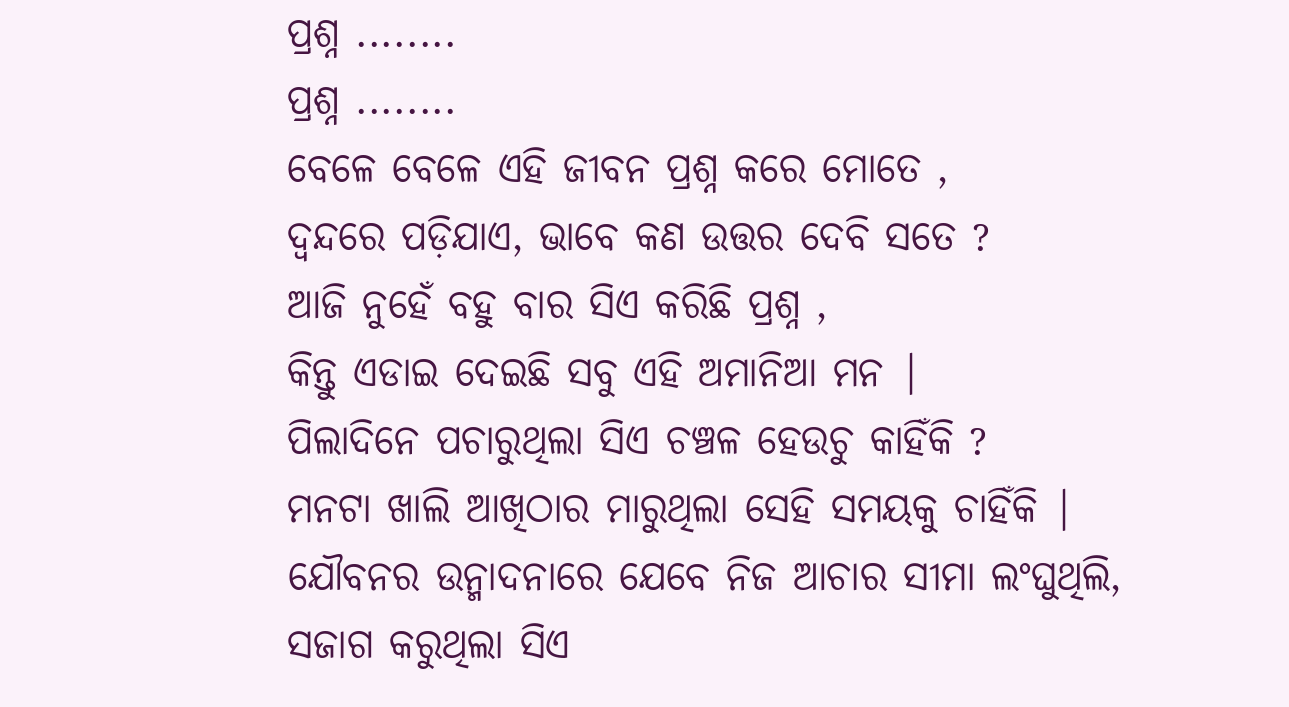ପ୍ରଶ୍ନ ........
ପ୍ରଶ୍ନ ........
ବେଳେ ବେଳେ ଏହି ଜୀବନ ପ୍ରଶ୍ନ କରେ ମୋତେ ,
ଦ୍ଵନ୍ଦରେ ପଡ଼ିଯାଏ, ଭାବେ କଣ ଉତ୍ତର ଦେବି ସତେ ?
ଆଜି ନୁହେଁ ବହୁ ବାର ସିଏ କରିଛି ପ୍ରଶ୍ନ ,
କିନ୍ତୁ ଏଡାଇ ଦେଇଛି ସବୁ ଏହି ଅମାନିଆ ମନ |
ପିଲାଦିନେ ପଚାରୁଥିଲା ସିଏ ଚଞ୍ଚଳ ହେଉଚୁ କାହିଁକି ?
ମନଟା ଖାଲି ଆଖିଠାର ମାରୁଥିଲା ସେହି ସମୟକୁ ଚାହିଁକି |
ଯୌବନର ଉନ୍ମାଦନାରେ ଯେବେ ନିଜ ଆଚାର ସୀମା ଲଂଘୁଥିଲି,
ସଜାଗ କରୁଥିଲା ସିଏ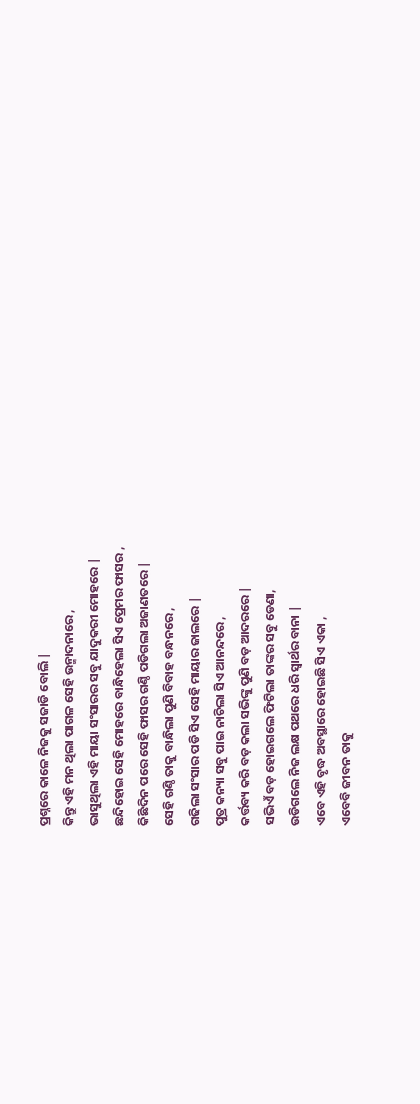ପ୍ରଶ୍ନରେ କାଳେ ନିଜକୁ ସଜାଡି ବୋଲି |
କିନ୍ତୁ ଏହି ମନ ଥିଲା ପାଗଳ ସେହି ଉନ୍ମାଦନାରେ ,
ଭାସୁଥିଲା ଏହି ମାୟା ସଂସାରର ସବୁ ଯାଦୁକରୀ ମୋହରେ |
ଛନ୍ଦିହୋଇ ସେହି ମୋହରେ ବାନ୍ଧିହେଲା ସିଏ ପ୍ରେମର ଫାସର ,
କିଛିଦିନ ପରେ ସେହି ଫାସର ଗଣ୍ଠି ପଡିଗଲା ଅଜାଣତରେ |
ସେହି ଗଣ୍ଠି ତାକୁ ବାନ୍ଧିଲା ପୁଣି ବିବାହ ବନ୍ଧନରେ ,
ଗଢିଲା ସଂସାର ପଡି ସିଏ ସେହି ମାୟାର ଜାଲରେ |
ପୁତ୍ର କନ୍ୟା ସବୁ ପାଇ ନାଚିଲା ସିଏ ଆନନ୍ଦରେ ,
କର୍ତ୍ତବ୍ୟ କରି ବଡ଼ କଲା ସଭିଙ୍କୁ ପୁଣି ବଡ଼ ଆଦରରେ |
ସଭିଏଁ ବଡ଼ ହୋଇଗଲେ ଫିଟିଲା ତାଙ୍କର ସବୁ ଡେଣା,
ଉଡିଗଲେ ନିଜ ଲକ୍ଷ ପଥରେ ଧରି ସ୍ୱାର୍ଥର ବାନା |
ଏବେ ଏହି ବୃଦ୍ଧ ଅବସ୍ଥାରେ ହୋଇଛି ସିଏ ଏକା ,
ଏବେବି ଜୀବନ ତାକୁ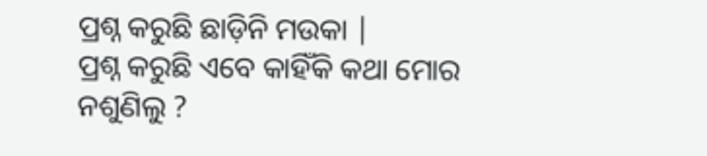ପ୍ରଶ୍ନ କରୁଛି ଛାଡ଼ିନି ମଉକା |
ପ୍ରଶ୍ନ କରୁଛି ଏବେ କାହିଁକି କଥା ମୋର ନଶୁଣିଲୁ ?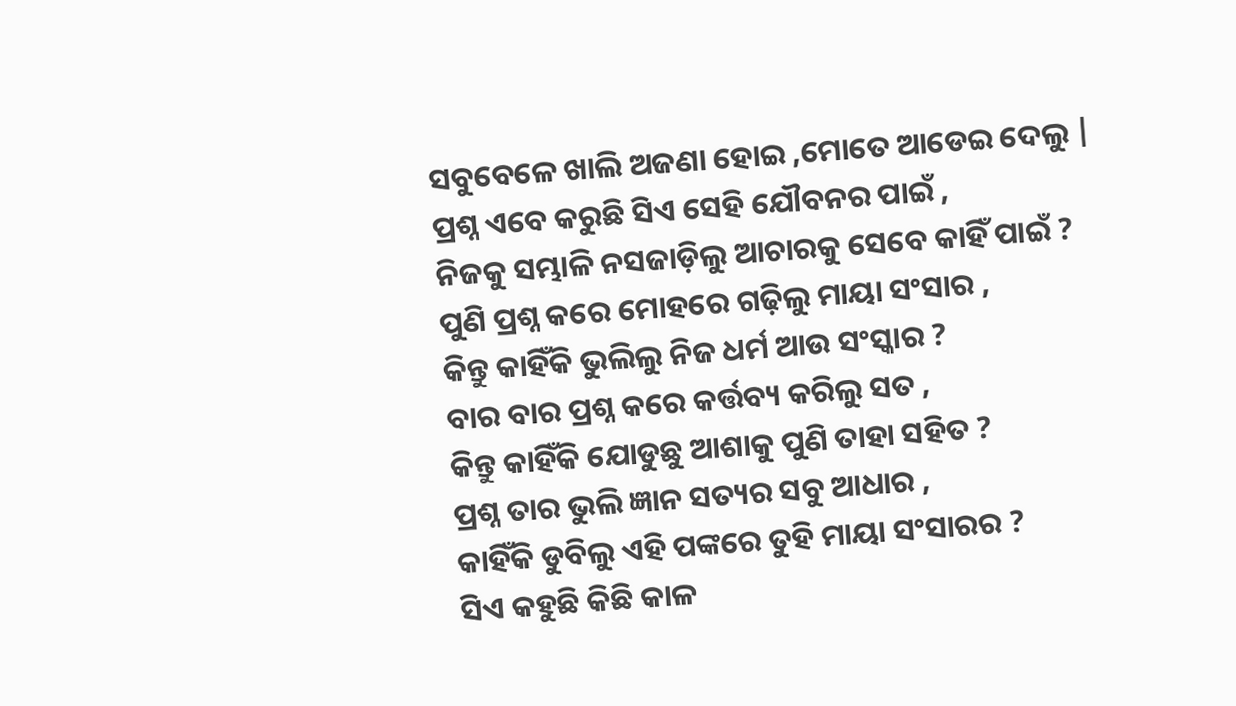ସବୁବେଳେ ଖାଲି ଅଜଣା ହୋଇ ,ମୋତେ ଆଡେଇ ଦେଲୁ |
ପ୍ରଶ୍ନ ଏବେ କରୁଛି ସିଏ ସେହି ଯୌବନର ପାଇଁ ,
ନିଜକୁ ସମ୍ଭାଳି ନସଜାଡ଼ିଲୁ ଆଚାରକୁ ସେବେ କାହିଁ ପାଇଁ ?
ପୁଣି ପ୍ରଶ୍ନ କରେ ମୋହରେ ଗଢ଼ିଲୁ ମାୟା ସଂସାର ,
କିନ୍ତୁ କାହିଁକି ଭୁଲିଲୁ ନିଜ ଧର୍ମ ଆଉ ସଂସ୍କାର ?
ବାର ବାର ପ୍ରଶ୍ନ କରେ କର୍ତ୍ତବ୍ୟ କରିଲୁ ସତ ,
କିନ୍ତୁ କାହିଁକି ଯୋଡୁଛୁ ଆଶାକୁ ପୁଣି ତାହା ସହିତ ?
ପ୍ରଶ୍ନ ତାର ଭୁଲି ଜ୍ଞାନ ସତ୍ୟର ସବୁ ଆଧାର ,
କାହିଁକି ଡୁବିଲୁ ଏହି ପଙ୍କରେ ତୁହି ମାୟା ସଂସାରର ?
ସିଏ କହୁଛି କିଛି କାଳ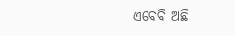ଏବେବି ଅଛି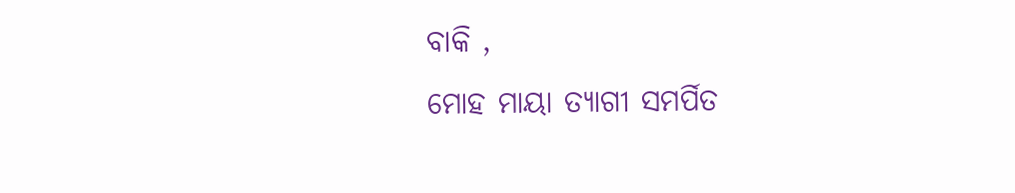ବାକି ,
ମୋହ ମାୟା ତ୍ୟାଗୀ ସମର୍ପିତ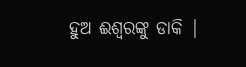ହୁଅ ଈଶ୍ୱରଙ୍କୁ ଡାକି |